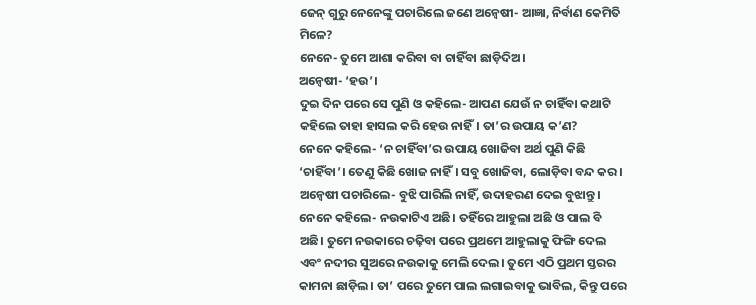ଜେନ୍ ଗୁରୁ ନେନେଙ୍କୁ ପଚାରିଲେ ଜଣେ ଅନ୍ବେଷୀ- ଆଜ୍ଞା, ନିର୍ବାଣ କେମିତି ମିଳେ?
ନେନେ- ତୁମେ ଆଶା କରିବା ବା ଚାହିଁବା ଛାଡ଼ିଦିଅ।
ଅନ୍ବେଷୀ- ‘ହଉ’।
ଦୁଇ ଦିନ ପରେ ସେ ପୁଣି ଓ କହିଲେ- ଆପଣ ଯେଉଁ ନ ଚାହିଁବା କଥାଟି କହିଲେ ତାହା ହାସଲ କରି ହେଉ ନାହିଁ। ତା’ର ଉପାୟ କ’ଣ?
ନେନେ କହିଲେ- ‘ନ ଚାହିଁବା’ର ଉପାୟ ଖୋଜିବା ଅର୍ଥ ପୁଣି କିଛି ‘ଚାହିଁବା’। ତେଣୁ କିଛି ଖୋଜ ନାହିଁ। ସବୁ ଖୋଜିବା, ଲୋଡ଼ିବା ବନ୍ଦ କର।
ଅନ୍ବେଷୀ ପଚାରିଲେ- ବୁଝି ପାରିଲି ନାହିଁ, ଉଦାହରଣ ଦେଇ ବୁଝାନ୍ତୁ।
ନେନେ କହିଲେ- ନଉକାଟିଏ ଅଛି। ତହିଁରେ ଆହୁଲା ଅଛି ଓ ପାଲ ବି ଅଛି। ତୁମେ ନଉକାରେ ଚଢ଼ିବା ପରେ ପ୍ରଥମେ ଆହୁଲାକୁ ଫିଙ୍ଗି ଦେଲ ଏବଂ ନଦୀର ସୁଅରେ ନଉକାକୁ ମେଲି ଦେଲ। ତୁମେ ଏଠି ପ୍ରଥମ ସ୍ତରର କାମନା ଛାଡ଼ିଲ। ତା’ ପରେ ତୁମେ ପାଲ ଲଗାଇବାକୁ ଭାବିଲ, କିନ୍ତୁ ପରେ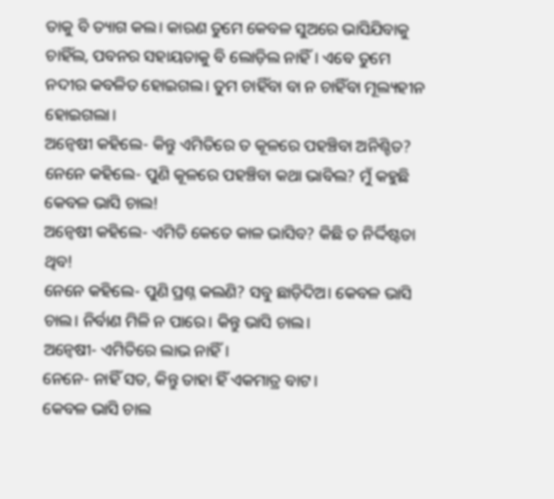ତାକୁ ବି ତ୍ୟାଗ କଲ। କାରଣ ତୁମେ କେବଳ ସୁଅରେ ଭାସିଯିବାକୁ ଚାହିଁଲ, ପବନର ସହାୟତାକୁ ବି ଲୋଡ଼ିଲ ନାହିଁ। ଏବେ ତୁମେ ନଦୀର କବଳିତ ହୋଇଗଲ। ତୁମ ଚାହିଁବା ବା ନ ଚାହିଁବା ମୂଲ୍ୟହୀନ ହୋଇଗଲା।
ଅନ୍ବେଷୀ କହିଲେ- କିନ୍ତୁ ଏମିତିରେ ତ କୂଳରେ ପହଞ୍ଚିବା ଅନିଶ୍ଚିତ?
ନେନେ କହିଲେ- ପୁଣି କୂଳରେ ପହଞ୍ଚିବା କଥା ଭାବିଲ? ମୁଁ କହୁଛି କେବଳ ଭାସି ଚାଲ!
ଅନ୍ବେଷୀ କହିଲେ- ଏମିତି କେତେ କାଳ ଭାସିବ? କିଛି ତ ନିର୍ଦ୍ଦିଷ୍ଟତା ଥିବ!
ନେନେ କହିଲେ- ପୁଣି ପ୍ରଶ୍ନ କଲଣି? ସବୁ ଛାଡ଼ିଦିଅ। କେବଳ ଭାସି ଚାଲ। ନିର୍ବାଣ ମିଳି ନ ପାରେ। କିନ୍ତୁ ଭାସି ଚାଲ।
ଅନ୍ବେଷୀ- ଏମିତିରେ ଲାଭ ନାହିଁ।
ନେନେ- ନାହିଁ ସତ, କିନ୍ତୁ ତାହା ହିଁ ଏକମାତ୍ର ବାଟ।
କେବଳ ଭାସି ଚାଲ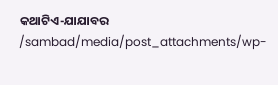କଥାଟିଏ-ଯାଯାବର
/sambad/media/post_attachments/wp-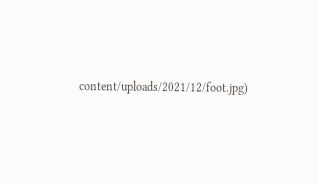content/uploads/2021/12/foot.jpg)